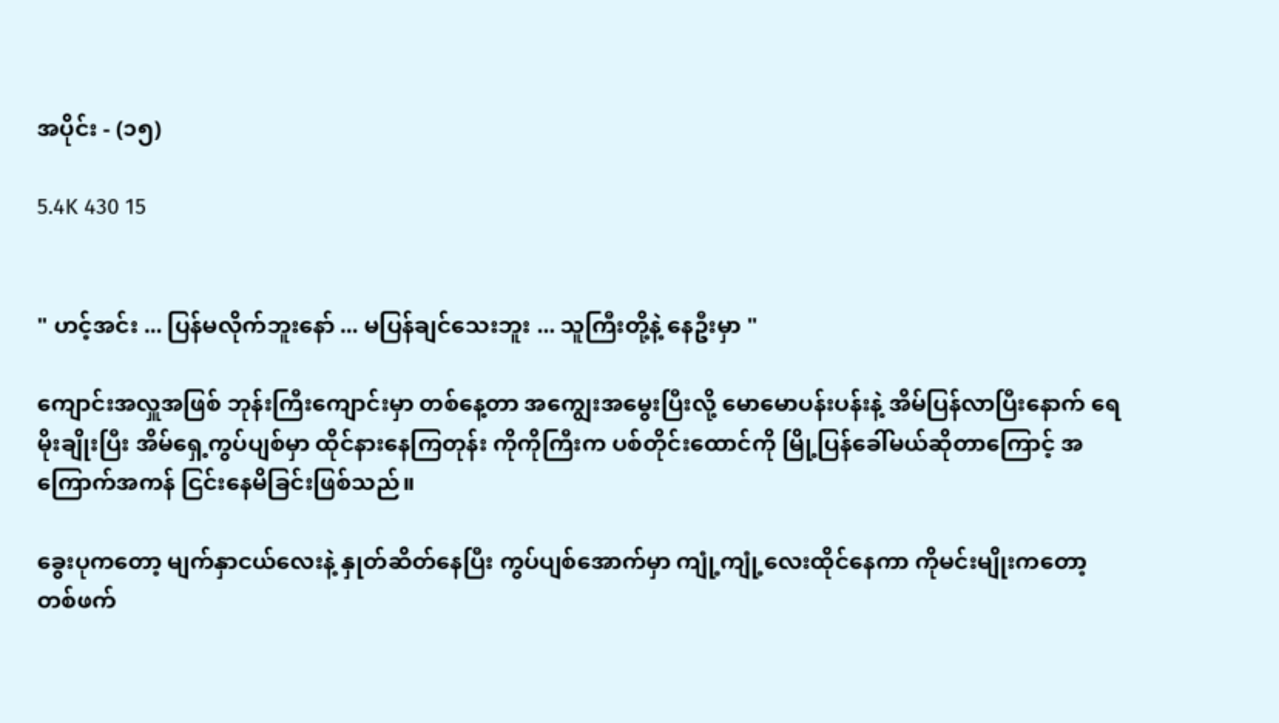အပိုင်း - (၁၅)

5.4K 430 15


" ဟင့်အင်း ... ပြန်မလိုက်ဘူးနော် ... မပြန်ချင်သေးဘူး ... သူကြီးတို့နဲ့ နေဦးမှာ "

ကျောင်းအလှူအဖြစ် ဘုန်းကြီးကျောင်းမှာ ‌တစ်နေ့တာ အကျွေးအမွေးပြီးလို့ မောမောပန်းပန်းနဲ့ အိမ်ပြန်လာပြီးနောက် ရေမိုးချိုးပြီး အိမ်ရှေ့ကွပ်ပျစ်မှာ ထိုင်နားနေကြတုန်း ကိုကိုကြီးက ပစ်တိုင်းထောင်ကို မြို့ပြန်ခေါ်မယ်ဆိုတာကြောင့် အကြောက်အကန် ငြင်းနေမိခြင်းဖြစ်သည်။

ခွေးပုကတော့ မျက်နှာငယ်လေးနဲ့ နှုတ်ဆိတ်နေပြီး ကွပ်ပျစ်အောက်မှာ ကျုံ့ကျုံ့လေးထိုင်နေကာ ကိုမင်းမျိုးကတော့ တစ်ဖက်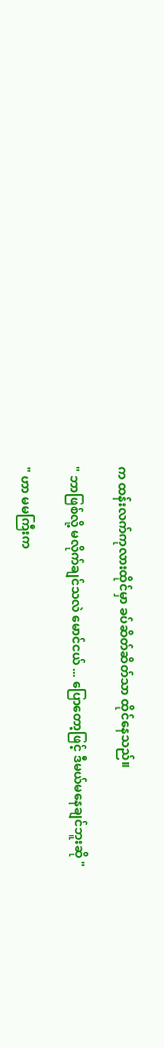က ထန်းလက်ကုလားထိုင်မှာ ခပ်ဆိတ်ဆိတ်သာ ထိုင်နေသည်။

" ဘာဖြစ်လို့ မလိုက်ချင်သလဲ မောင်ငယ် ... ပြောတော့ဖြင့် ဒီမယ်မနေချင်ဘူးဆို "

" ဟာ မမကြီးက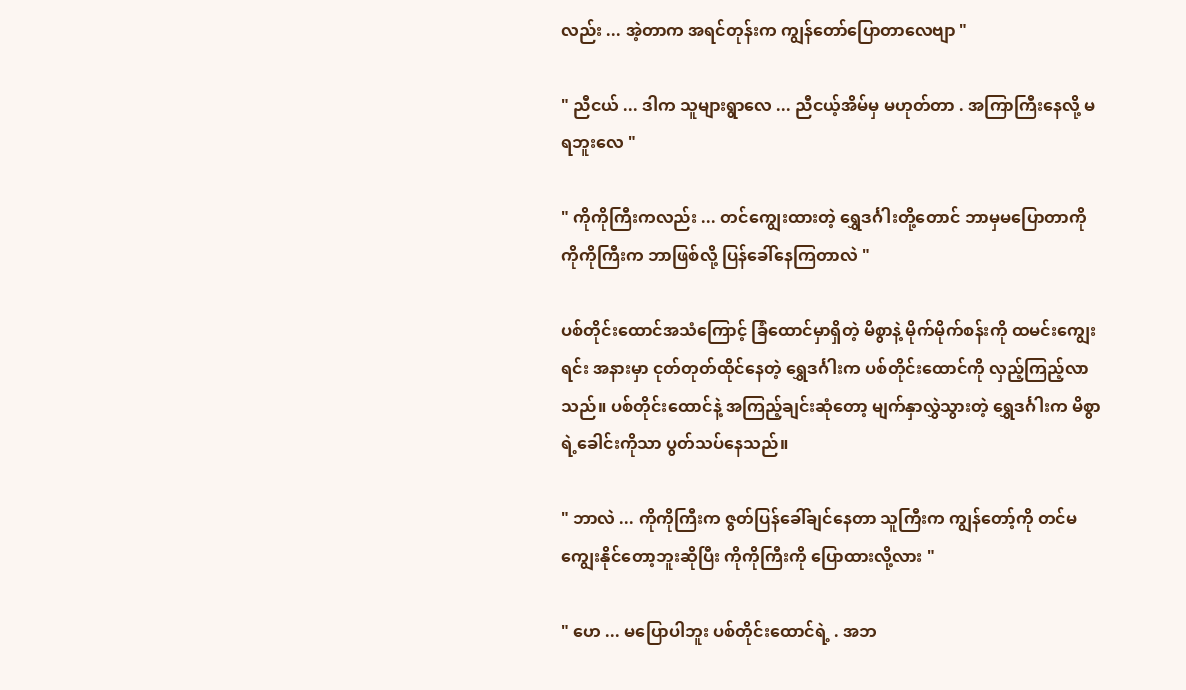လည်း ... အဲ့တာက အရင်တုန်းက ကျွန်တော်ပြောတာလေဗျာ "

" ညီငယ် ... ဒါက သူများရွာလေ ... ညီငယ့်အိမ်မှ မဟုတ်တာ . အကြာကြီးနေလို့ မရဘူးလေ "

" ကိုကိုကြီးကလည်း ... တင်ကျွေးထားတဲ့ ရွှေဒင်္ဂါးတို့တောင် ဘာမှမပြောတာကို ကိုကိုကြီးက ဘာဖြစ်လို့ ပြန်ခေါ်နေကြတာလဲ "

ပစ်တိုင်းထောင်အသံကြောင့် ခြံထောင်မှာရှိတဲ့ မိစွာနဲ့ မိုက်မိုက်စန်းကို ထမင်းကျွေးရင်း အနားမှာ ငုတ်တုတ်ထိုင်နေတဲ့ ရွှေဒင်္ဂါးက ပစ်တိုင်းထောင်ကို လှည့်ကြည့်လာသည်။ ပစ်တိုင်းထောင်နဲ့ အကြည့်ချင်းဆုံတော့ မျက်နှာလွှဲသွားတဲ့ ရွှေဒင်္ဂါးက မိစွာရဲ့ခေါင်းကိုသာ ပွတ်သပ်နေသည်။

" ဘာလဲ ... ကိုကိုကြီးက ဇွတ်ပြန်ခေါ်ချင်နေတာ သူကြီးက ကျွန်တော့်ကို တင်မကျွေးနိုင်တော့ဘူးဆိုပြီး ကိုကိုကြီးကို ပြောထားလို့လား "

" ဟေ ... မပြောပါဘူး ပစ်တိုင်းထောင်ရဲ့ . အဘ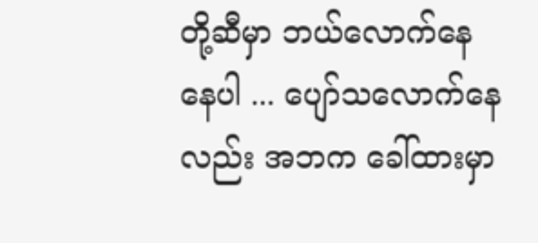တို့ဆီမှာ ဘယ်လောက်နေနေပါ ... ပျော်သလောက်နေလည်း အဘက ခေါ်ထားမှာ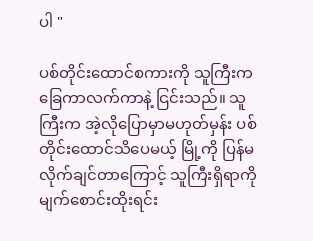ပါ "

ပစ်တိုင်းထောင်စကားကို သူကြီးက ခြေကာလက်ကာနဲ့ ငြင်းသည်။ သူကြီးက အဲ့လိုပြောမှာမဟုတ်မှန်း ပစ်တိုင်းထောင်သိပေမယ့် မြို့ကို ပြန်မလိုက်ချင်တာကြောင့် သူကြီးရှိရာကို မျက်စောင်းထိုးရင်း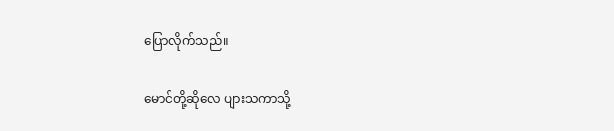ပြောလိုက်သည်။

မောင်တို့ဆိုလေ ပျားသကာသို့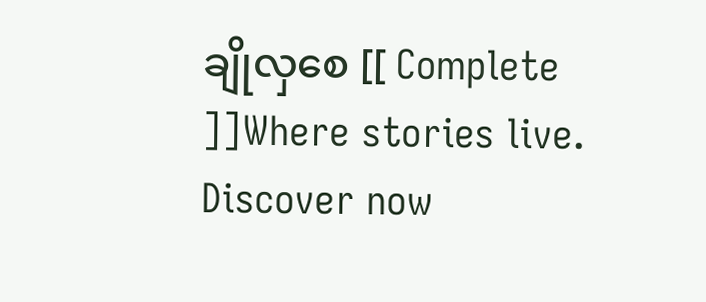ချိုလှစေ [[ Complete ]]Where stories live. Discover now